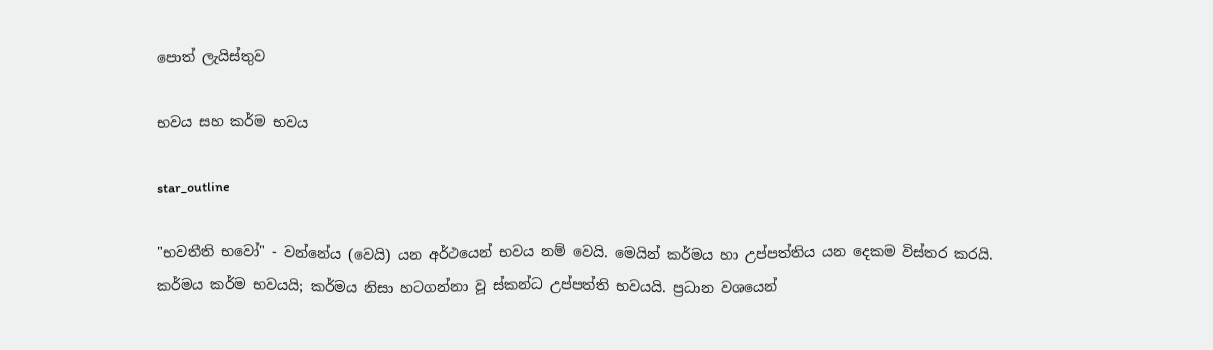පොත් ලැයිස්තුව

භවය සහ කර්ම භවය

star_outline

"භවතීති භවෝ" - වන්නේය (වෙයි) යන අර්ථයෙන් භවය නම් වෙයි. මෙයින් කර්මය හා උප්පත්තිය යන දෙකම විස්තර කරයි. කර්මය කර්ම භවයයි; කර්මය නිසා හටගන්නා වූ ස්කන්ධ උප්පත්ති භවයයි. ප්‍රධාන වශයෙන්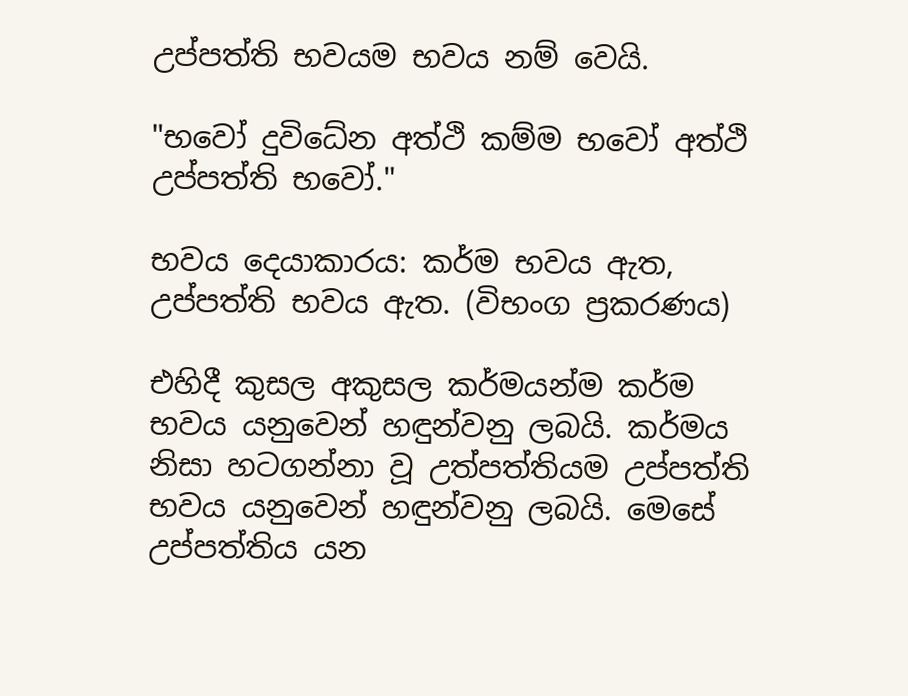උප්පත්ති භවයම භවය නම් වෙයි.

"භවෝ දුවිධේන අත්ථි කම්ම භවෝ අත්ථි උප්පත්ති භවෝ."

භවය දෙයාකාරය: කර්ම භවය ඇත, උප්පත්ති භවය ඇත. (විභංග ප්‍රකරණය)

එහිදී කුසල අකුසල කර්මයන්ම කර්ම භවය යනුවෙන් හඳුන්වනු ලබයි. කර්මය නිසා හටගන්නා වූ උත්පත්තියම උප්පත්ති භවය යනුවෙන් හඳුන්වනු ලබයි. මෙසේ උප්පත්තිය යන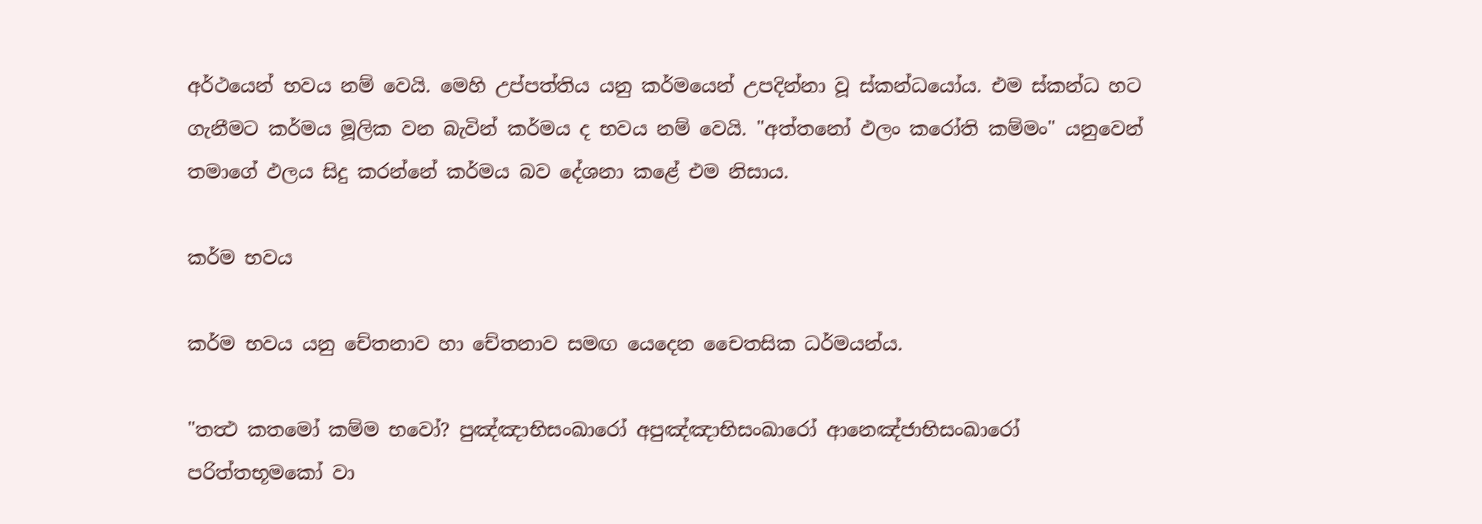අර්ථයෙන් භවය නම් වෙයි. මෙහි උප්පත්තිය යනු කර්මයෙන් උපදින්නා වූ ස්කන්ධයෝය. එම ස්කන්ධ හට ගැනීමට කර්මය මූලික වන බැවින් කර්මය ද භවය නම් වෙයි. "අත්තනෝ ඵලං කරෝති කම්මං" යනුවෙන් තමාගේ ඵලය සිදු කරන්නේ කර්මය බව දේශනා කළේ එම නිසාය.

කර්ම භවය

කර්ම භවය යනු චේතනාව හා චේතනාව සමඟ යෙදෙන චෛතසික ධර්මයන්ය.

"තත්‍ථ කතමෝ කම්ම භවෝ? පුඤ්ඤාභිසංඛාරෝ අපුඤ්ඤාභිසංඛාරෝ ආනෙඤ්ජාභිසංඛාරෝ පරිත්තභූමකෝ වා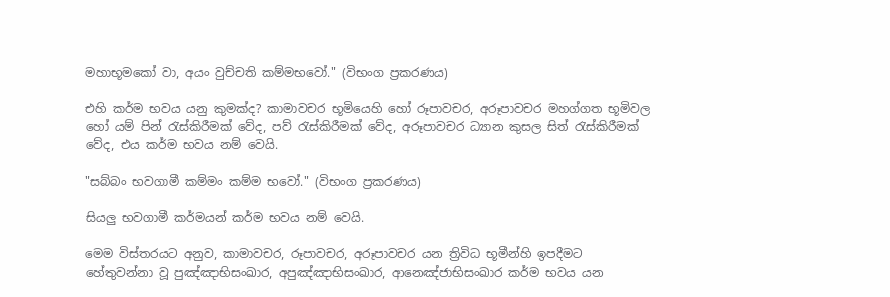මහාභූමකෝ වා, අයං වුච්චති කම්මභවෝ." (විභංග ප්‍රකරණය)

එහි කර්ම භවය යනු කුමක්ද? කාමාවචර භූමියෙහි හෝ රූපාවචර, අරූපාවචර මහග්ගත භූමිවල හෝ යම් පින් රැස්කිරීමක් වේද, පව් රැස්කිරීමක් වේද, අරූපාවචර ධ්‍යාන කුසල සිත් රැස්කිරීමක් වේද, එය කර්ම භවය නම් වෙයි.

"සබ්බං භවගාමී කම්මං කම්ම භවෝ." (විභංග ප්‍රකරණය)

සියලු භවගාමී කර්මයන් කර්ම භවය නම් වෙයි.

මෙම විස්තරයට අනුව, කාමාවචර, රූපාවචර, අරූපාවචර යන ත්‍රිවිධ භූමීන්හි ඉපදීමට හේතුවන්නා වූ පුඤ්ඤාභිසංඛාර, අපුඤ්ඤාභිසංඛාර, ආනෙඤ්ජාභිසංඛාර කර්ම භවය යන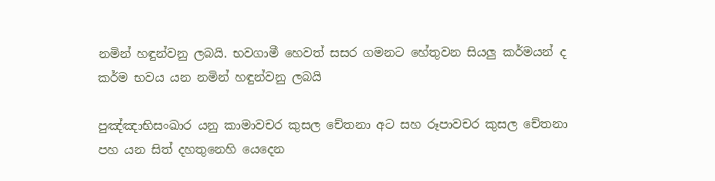නමින් හඳුන්වනු ලබයි. භවගාමී හෙවත් සසර ගමනට හේතුවන සියලු කර්මයන් ද කර්ම භවය යන නමින් හඳුන්වනු ලබයි

පුඤ්ඤාභිසංඛාර යනු කාමාවචර කුසල චේතනා අට සහ රූපාවචර කුසල චේතනා පහ යන සිත් දහතුනෙහි යෙදෙන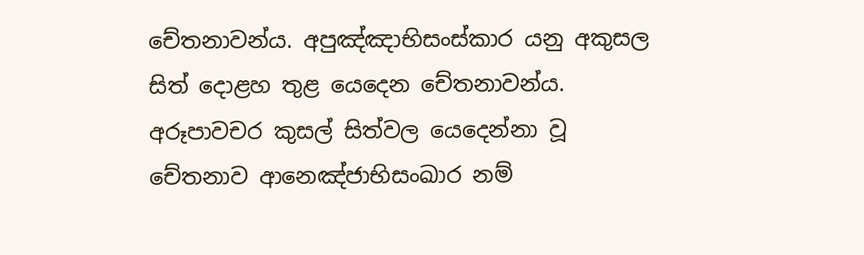චේතනාවන්ය. අපුඤ්ඤාභිසංස්කාර යනු අකුසල සිත් දොළහ තුළ යෙදෙන චේතනාවන්ය. අරූපාවචර කුසල් සිත්වල යෙදෙන්නා වූ චේතනාව ආනෙඤ්ජාභිසංඛාර නම්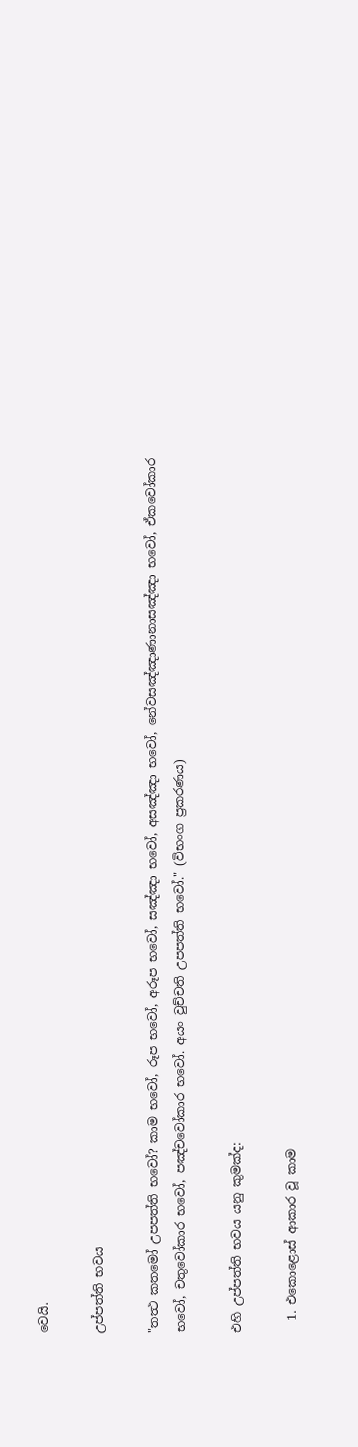වෙයි.

උප්පත්ති භවය

"තත්‍ථ කතමෝ උපපත්ති භවෝ? කාම භවෝ, රූප භවෝ, අරූප භවෝ, සඤ්ඤා භවෝ, අසඤ්ඤා භවෝ, නේවසඤ්ඤාණානාසඤ්ඤා භවෝ, ඒකවෝකාර භවෝ, චතුවෝකාර භවෝ, පඤ්චවෝකාර භවෝ. අයං වුච්චති උපපත්ති භවෝ." (විභංග ප්‍රකරණය)

එහි උප්පත්ති භවය යනු කුමක්ද:

  1. එකොළොස් ආකාර වූ කාම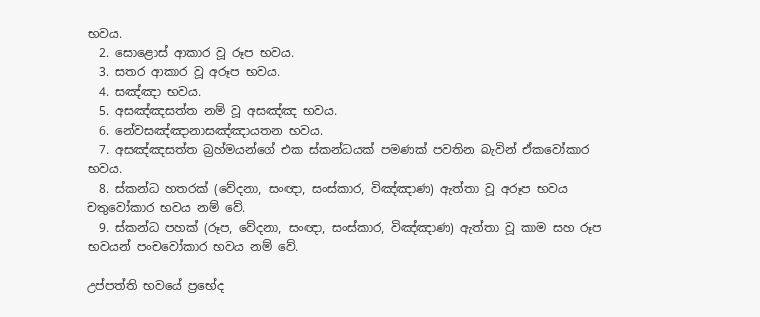භවය.
  2. සොළොස් ආකාර වූ රූප භවය.
  3. සතර ආකාර වූ අරූප භවය.
  4. සඤ්ඤා භවය.
  5. අසඤ්ඤසත්ත නම් වූ අසඤ්ඤ භවය.
  6. නේවසඤ්ඤානාසඤ්ඤායතන භවය.
  7. අසඤ්ඤසත්ත බ්‍රහ්මයන්ගේ එක ස්කන්ධයක් පමණක් පවතින බැවින් ඒකවෝකාර භවය.
  8. ස්කන්ධ හතරක් (වේදනා, සංඥා, සංස්කාර, විඤ්ඤාණ) ඇත්තා වූ අරූප භවය චතුවෝකාර භවය නම් වේ.
  9. ස්කන්ධ පහක් (රූප, වේදනා, සංඥා, සංස්කාර, විඤ්ඤාණ) ඇත්තා වූ කාම සහ රූප භවයන් පංචවෝකාර භවය නම් වේ.

උප්පත්ති භවයේ ප්‍රභේද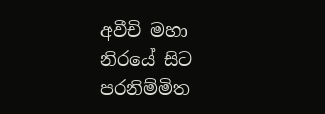අවීචි මහා නිරයේ සිට පරනිම්මිත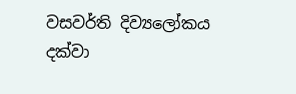වසවර්ති දිව්‍යලෝකය දක්වා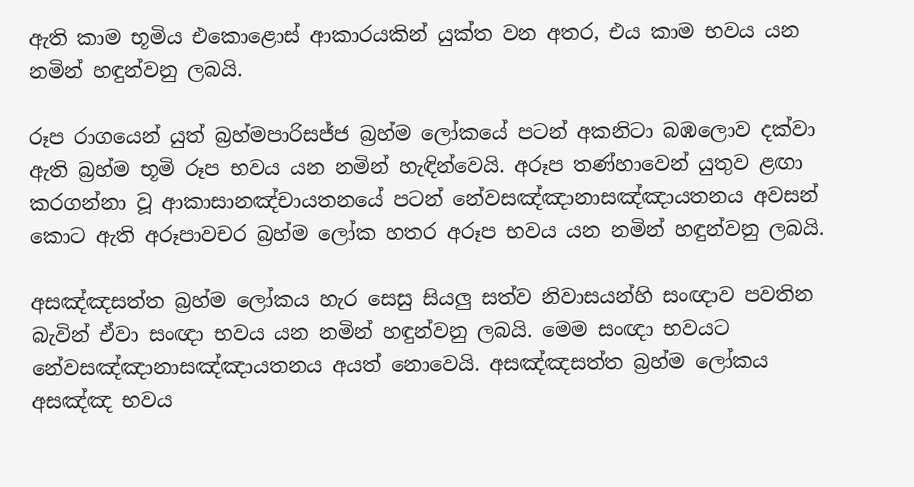ඇති කාම භූමිය එකොළොස් ආකාරයකින් යුක්ත වන අතර, එය කාම භවය යන නමින් හඳුන්වනු ලබයි.

රූප රාගයෙන් යුත් බ්‍රහ්මපාරිසජ්ජ බ්‍රහ්ම ලෝකයේ පටන් අකනිටා බඹලොව දක්වා ඇති බ්‍රහ්ම භූමි රූප භවය යන නමින් හැඳින්වෙයි. අරූප තණ්හාවෙන් යුතුව ළඟා කරගන්නා වූ ආකාසානඤ්චායතනයේ පටන් නේවසඤ්ඤානාසඤ්ඤායතනය අවසන් කොට ඇති අරූපාවචර බ්‍රහ්ම ලෝක හතර අරූප භවය යන නමින් හඳුන්වනු ලබයි.

අසඤ්ඤසත්ත බ්‍රහ්ම ලෝකය හැර සෙසු සියලු සත්ව නිවාසයන්හි සංඥාව පවතින බැවින් ඒවා සංඥා භවය යන නමින් හඳුන්වනු ලබයි. මෙම සංඥා භවයට නේවසඤ්ඤානාසඤ්ඤායතනය අයත් නොවෙයි. අසඤ්ඤසත්ත බ්‍රහ්ම ලෝකය අසඤ්ඤ භවය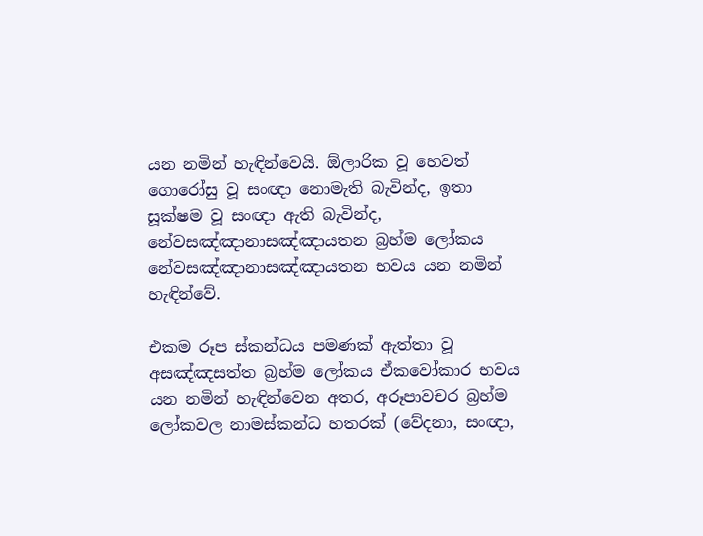යන නමින් හැඳින්වෙයි. ඕලාරික වූ හෙවත් ගොරෝසු වූ සංඥා නොමැති බැවින්ද, ඉතා සූක්ෂම වූ සංඥා ඇති බැවින්ද, නේවසඤ්ඤානාසඤ්ඤායතන බ්‍රහ්ම ලෝකය නේවසඤ්ඤානාසඤ්ඤායතන භවය යන නමින් හැඳින්වේ.

එකම රූප ස්කන්ධය පමණක් ඇත්තා වූ අසඤ්ඤසත්ත බ්‍රහ්ම ලෝකය ඒකවෝකාර භවය යන නමින් හැඳින්වෙන අතර, අරූපාවචර බ්‍රහ්ම ලෝකවල නාමස්කන්ධ හතරක් (වේදනා, සංඥා,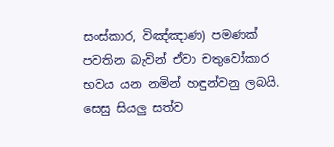සංස්කාර, විඤ්ඤාණ) පමණක් පවතින බැවින් ඒවා චතුවෝකාර භවය යන නමින් හඳුන්වනු ලබයි. සෙසු සියලු සත්ව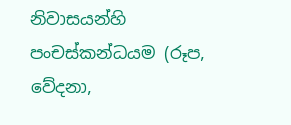නිවාසයන්හි පංචස්කන්ධයම (රූප, වේදනා,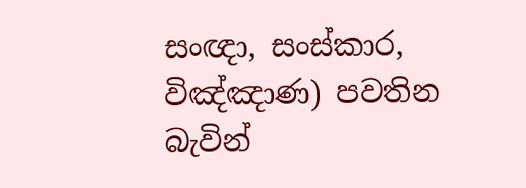සංඥා, සංස්කාර, විඤ්ඤාණ) පවතින බැවින්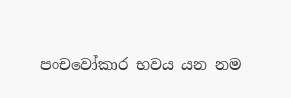පංචවෝකාර භවය යන නම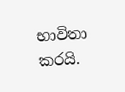භාවිතා කරයි.